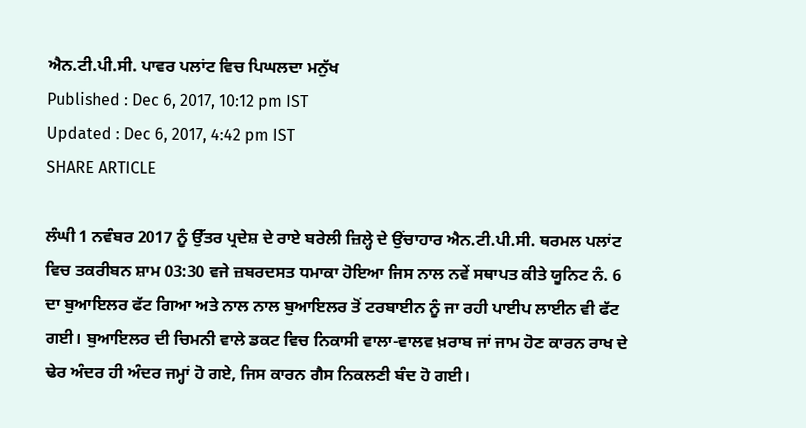ਐਨ.ਟੀ.ਪੀ.ਸੀ. ਪਾਵਰ ਪਲਾਂਟ ਵਿਚ ਪਿਘਲਦਾ ਮਨੁੱਖ
Published : Dec 6, 2017, 10:12 pm IST
Updated : Dec 6, 2017, 4:42 pm IST
SHARE ARTICLE

ਲੰਘੀ 1 ਨਵੰਬਰ 2017 ਨੂੰ ਉੱਤਰ ਪ੍ਰਦੇਸ਼ ਦੇ ਰਾਏ ਬਰੇਲੀ ਜ਼ਿਲ੍ਹੇ ਦੇ ਉਂਚਾਹਾਰ ਐਨ.ਟੀ.ਪੀ.ਸੀ. ਥਰਮਲ ਪਲਾਂਟ ਵਿਚ ਤਕਰੀਬਨ ਸ਼ਾਮ 03:30 ਵਜੇ ਜ਼ਬਰਦਸਤ ਧਮਾਕਾ ਹੋਇਆ ਜਿਸ ਨਾਲ ਨਵੇਂ ਸਥਾਪਤ ਕੀਤੇ ਯੂਨਿਟ ਨੰ. 6 ਦਾ ਬੁਆਇਲਰ ਫੱਟ ਗਿਆ ਅਤੇ ਨਾਲ ਨਾਲ ਬੁਆਇਲਰ ਤੋਂ ਟਰਬਾਈਨ ਨੂੰ ਜਾ ਰਹੀ ਪਾਈਪ ਲਾਈਨ ਵੀ ਫੱਟ ਗਈ। ਬੁਆਇਲਰ ਦੀ ਚਿਮਨੀ ਵਾਲੇ ਡਕਟ ਵਿਚ ਨਿਕਾਸੀ ਵਾਲਾ-ਵਾਲਵ ਖ਼ਰਾਬ ਜਾਂ ਜਾਮ ਹੋਣ ਕਾਰਨ ਰਾਖ ਦੇ ਢੇਰ ਅੰਦਰ ਹੀ ਅੰਦਰ ਜਮ੍ਹਾਂ ਹੋ ਗਏ, ਜਿਸ ਕਾਰਨ ਗੈਸ ਨਿਕਲਣੀ ਬੰਦ ਹੋ ਗਈ।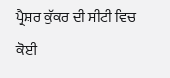ਪ੍ਰੈਸ਼ਰ ਕੁੱਕਰ ਦੀ ਸੀਟੀ ਵਿਚ ਕੋਈ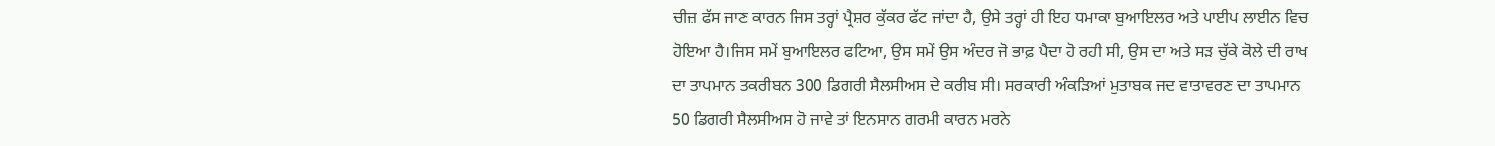ਚੀਜ਼ ਫੱਸ ਜਾਣ ਕਾਰਨ ਜਿਸ ਤਰ੍ਹਾਂ ਪ੍ਰੈਸ਼ਰ ਕੁੱਕਰ ਫੱਟ ਜਾਂਦਾ ਹੈ, ਉਸੇ ਤਰ੍ਹਾਂ ਹੀ ਇਹ ਧਮਾਕਾ ਬੁਆਇਲਰ ਅਤੇ ਪਾਈਪ ਲਾਈਨ ਵਿਚ ਹੋਇਆ ਹੈ।ਜਿਸ ਸਮੇਂ ਬੁਆਇਲਰ ਫਟਿਆ, ਉਸ ਸਮੇਂ ਉਸ ਅੰਦਰ ਜੋ ਭਾਫ਼ ਪੈਦਾ ਹੋ ਰਹੀ ਸੀ, ਉਸ ਦਾ ਅਤੇ ਸੜ ਚੁੱਕੇ ਕੋਲੇ ਦੀ ਰਾਖ ਦਾ ਤਾਪਮਾਨ ਤਕਰੀਬਨ 300 ਡਿਗਰੀ ਸੈਲਸੀਅਸ ਦੇ ਕਰੀਬ ਸੀ। ਸਰਕਾਰੀ ਅੰਕੜਿਆਂ ਮੁਤਾਬਕ ਜਦ ਵਾਤਾਵਰਣ ਦਾ ਤਾਪਮਾਨ 50 ਡਿਗਰੀ ਸੈਲਸੀਅਸ ਹੋ ਜਾਵੇ ਤਾਂ ਇਨਸਾਨ ਗਰਮੀ ਕਾਰਨ ਮਰਨੇ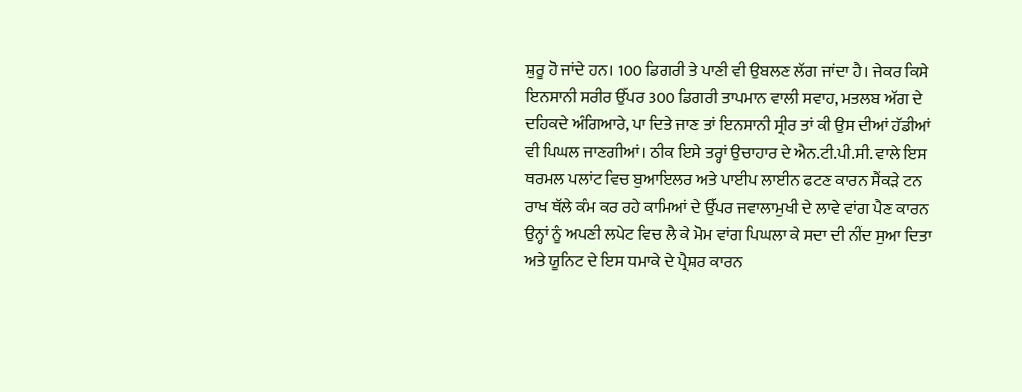ਸ਼ੁਰੂ ਹੋ ਜਾਂਦੇ ਹਨ। 100 ਡਿਗਰੀ ਤੇ ਪਾਣੀ ਵੀ ਉਬਲਣ ਲੱਗ ਜਾਂਦਾ ਹੈ। ਜੇਕਰ ਕਿਸੇ ਇਨਸਾਨੀ ਸਰੀਰ ਉੱਪਰ 300 ਡਿਗਰੀ ਤਾਪਮਾਨ ਵਾਲੀ ਸਵਾਹ, ਮਤਲਬ ਅੱਗ ਦੇ ਦਹਿਕਦੇ ਅੰਗਿਆਰੇ, ਪਾ ਦਿਤੇ ਜਾਣ ਤਾਂ ਇਨਸਾਨੀ ਸ੍ਰੀਰ ਤਾਂ ਕੀ ਉਸ ਦੀਆਂ ਹੱਡੀਆਂ ਵੀ ਪਿਘਲ ਜਾਣਗੀਆਂ। ਠੀਕ ਇਸੇ ਤਰ੍ਹਾਂ ਉਚਾਹਾਰ ਦੇ ਐਨ.ਟੀ.ਪੀ.ਸੀ. ਵਾਲੇ ਇਸ ਥਰਮਲ ਪਲਾਂਟ ਵਿਚ ਬੁਆਇਲਰ ਅਤੇ ਪਾਈਪ ਲਾਈਨ ਫਟਣ ਕਾਰਨ ਸੈਂਕੜੇ ਟਨ ਰਾਖ ਥੱਲੇ ਕੰਮ ਕਰ ਰਹੇ ਕਾਮਿਆਂ ਦੇ ਉੱਪਰ ਜਵਾਲਾਮੁਖੀ ਦੇ ਲਾਵੇ ਵਾਂਗ ਪੈਣ ਕਾਰਨ ਉਨ੍ਹਾਂ ਨੂੰ ਅਪਣੀ ਲਪੇਟ ਵਿਚ ਲੈ ਕੇ ਮੋਮ ਵਾਂਗ ਪਿਘਲਾ ਕੇ ਸਦਾ ਦੀ ਨੀਂਦ ਸੁਆ ਦਿਤਾ ਅਤੇ ਯੂਨਿਟ ਦੇ ਇਸ ਧਮਾਕੇ ਦੇ ਪ੍ਰੈਸ਼ਰ ਕਾਰਨ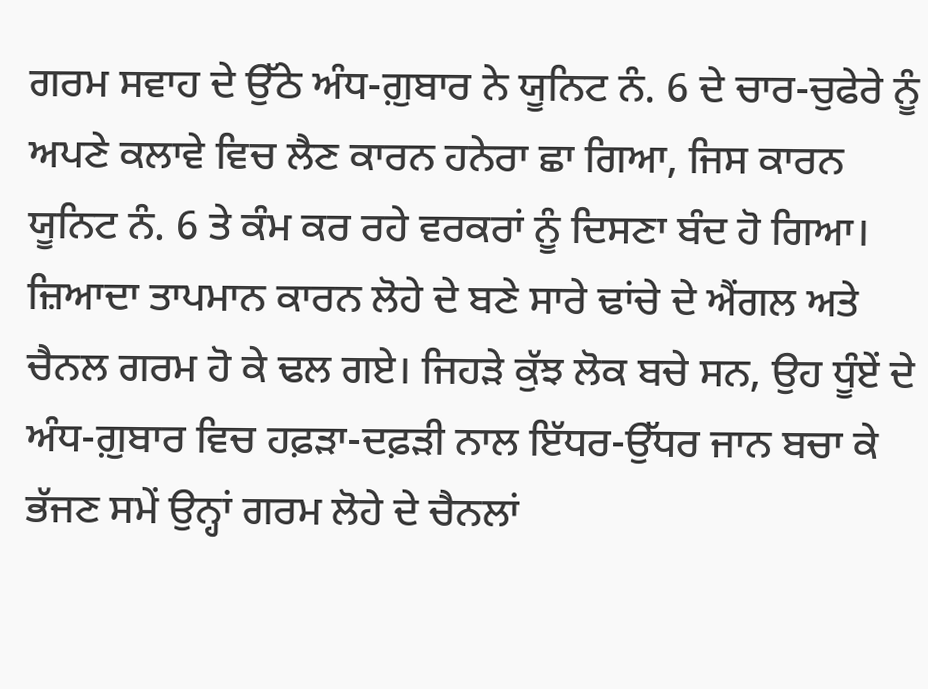ਗਰਮ ਸਵਾਹ ਦੇ ਉੱਠੇ ਅੰਧ-ਗ਼ੁਬਾਰ ਨੇ ਯੂਨਿਟ ਨੰ. 6 ਦੇ ਚਾਰ-ਚੁਫੇਰੇ ਨੂੰ ਅਪਣੇ ਕਲਾਵੇ ਵਿਚ ਲੈਣ ਕਾਰਨ ਹਨੇਰਾ ਛਾ ਗਿਆ, ਜਿਸ ਕਾਰਨ ਯੂਨਿਟ ਨੰ. 6 ਤੇ ਕੰਮ ਕਰ ਰਹੇ ਵਰਕਰਾਂ ਨੂੰ ਦਿਸਣਾ ਬੰਦ ਹੋ ਗਿਆ। ਜ਼ਿਆਦਾ ਤਾਪਮਾਨ ਕਾਰਨ ਲੋਹੇ ਦੇ ਬਣੇ ਸਾਰੇ ਢਾਂਚੇ ਦੇ ਐਂਗਲ ਅਤੇ ਚੈਨਲ ਗਰਮ ਹੋ ਕੇ ਢਲ ਗਏ। ਜਿਹੜੇ ਕੁੱਝ ਲੋਕ ਬਚੇ ਸਨ, ਉਹ ਧੂੰਏਂ ਦੇ ਅੰਧ-ਗ਼ੁਬਾਰ ਵਿਚ ਹਫ਼ੜਾ-ਦਫ਼ੜੀ ਨਾਲ ਇੱਧਰ-ਉੱਧਰ ਜਾਨ ਬਚਾ ਕੇ ਭੱਜਣ ਸਮੇਂ ਉਨ੍ਹਾਂ ਗਰਮ ਲੋਹੇ ਦੇ ਚੈਨਲਾਂ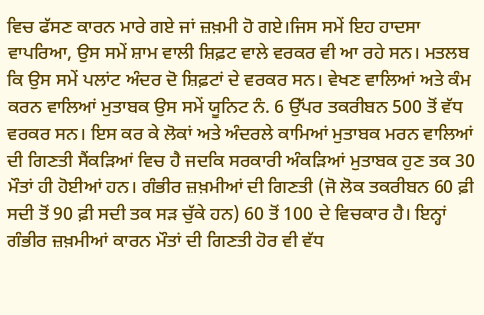ਵਿਚ ਫੱਸਣ ਕਾਰਨ ਮਾਰੇ ਗਏ ਜਾਂ ਜ਼ਖ਼ਮੀ ਹੋ ਗਏ।ਜਿਸ ਸਮੇਂ ਇਹ ਹਾਦਸਾ ਵਾਪਰਿਆ, ਉਸ ਸਮੇਂ ਸ਼ਾਮ ਵਾਲੀ ਸ਼ਿਫ਼ਟ ਵਾਲੇ ਵਰਕਰ ਵੀ ਆ ਰਹੇ ਸਨ। ਮਤਲਬ ਕਿ ਉਸ ਸਮੇਂ ਪਲਾਂਟ ਅੰਦਰ ਦੋ ਸ਼ਿਫ਼ਟਾਂ ਦੇ ਵਰਕਰ ਸਨ। ਵੇਖਣ ਵਾਲਿਆਂ ਅਤੇ ਕੰਮ ਕਰਨ ਵਾਲਿਆਂ ਮੁਤਾਬਕ ਉਸ ਸਮੇਂ ਯੂਨਿਟ ਨੰ. 6 ਉੱਪਰ ਤਕਰੀਬਨ 500 ਤੋਂ ਵੱਧ ਵਰਕਰ ਸਨ। ਇਸ ਕਰ ਕੇ ਲੋਕਾਂ ਅਤੇ ਅੰਦਰਲੇ ਕਾਮਿਆਂ ਮੁਤਾਬਕ ਮਰਨ ਵਾਲਿਆਂ ਦੀ ਗਿਣਤੀ ਸੈਂਕੜਿਆਂ ਵਿਚ ਹੈ ਜਦਕਿ ਸਰਕਾਰੀ ਅੰਕੜਿਆਂ ਮੁਤਾਬਕ ਹੁਣ ਤਕ 30 ਮੌਤਾਂ ਹੀ ਹੋਈਆਂ ਹਨ। ਗੰਭੀਰ ਜ਼ਖ਼ਮੀਆਂ ਦੀ ਗਿਣਤੀ (ਜੋ ਲੋਕ ਤਕਰੀਬਨ 60 ਫ਼ੀ ਸਦੀ ਤੋਂ 90 ਫ਼ੀ ਸਦੀ ਤਕ ਸੜ ਚੁੱਕੇ ਹਨ) 60 ਤੋਂ 100 ਦੇ ਵਿਚਕਾਰ ਹੈ। ਇਨ੍ਹਾਂ ਗੰਭੀਰ ਜ਼ਖ਼ਮੀਆਂ ਕਾਰਨ ਮੌਤਾਂ ਦੀ ਗਿਣਤੀ ਹੋਰ ਵੀ ਵੱਧ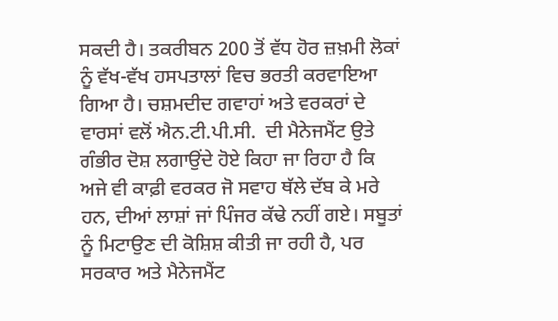ਸਕਦੀ ਹੈ। ਤਕਰੀਬਨ 200 ਤੋਂ ਵੱਧ ਹੋਰ ਜ਼ਖ਼ਮੀ ਲੋਕਾਂ ਨੂੰ ਵੱਖ-ਵੱਖ ਹਸਪਤਾਲਾਂ ਵਿਚ ਭਰਤੀ ਕਰਵਾਇਆ ਗਿਆ ਹੈ। ਚਸ਼ਮਦੀਦ ਗਵਾਹਾਂ ਅਤੇ ਵਰਕਰਾਂ ਦੇ ਵਾਰਸਾਂ ਵਲੋਂ ਐਨ.ਟੀ.ਪੀ.ਸੀ.  ਦੀ ਮੈਨੇਜਮੈਂਟ ਉਤੇ ਗੰਭੀਰ ਦੋਸ਼ ਲਗਾਉਂਦੇ ਹੋਏ ਕਿਹਾ ਜਾ ਰਿਹਾ ਹੈ ਕਿ ਅਜੇ ਵੀ ਕਾਫ਼ੀ ਵਰਕਰ ਜੋ ਸਵਾਹ ਥੱਲੇ ਦੱਬ ਕੇ ਮਰੇ ਹਨ, ਦੀਆਂ ਲਾਸ਼ਾਂ ਜਾਂ ਪਿੰਜਰ ਕੱਢੇ ਨਹੀਂ ਗਏ। ਸਬੂਤਾਂ ਨੂੰ ਮਿਟਾਉਣ ਦੀ ਕੋਸ਼ਿਸ਼ ਕੀਤੀ ਜਾ ਰਹੀ ਹੈ, ਪਰ ਸਰਕਾਰ ਅਤੇ ਮੈਨੇਜਮੈਂਟ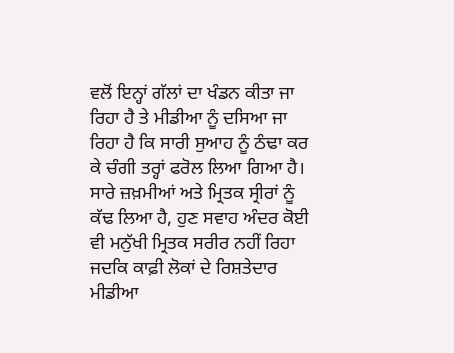ਵਲੋਂ ਇਨ੍ਹਾਂ ਗੱਲਾਂ ਦਾ ਖੰਡਨ ਕੀਤਾ ਜਾ ਰਿਹਾ ਹੈ ਤੇ ਮੀਡੀਆ ਨੂੰ ਦਸਿਆ ਜਾ ਰਿਹਾ ਹੈ ਕਿ ਸਾਰੀ ਸੁਆਹ ਨੂੰ ਠੰਢਾ ਕਰ ਕੇ ਚੰਗੀ ਤਰ੍ਹਾਂ ਫਰੋਲ ਲਿਆ ਗਿਆ ਹੈ। ਸਾਰੇ ਜ਼ਖ਼ਮੀਆਂ ਅਤੇ ਮ੍ਰਿਤਕ ਸ੍ਰੀਰਾਂ ਨੂੰ ਕੱਢ ਲਿਆ ਹੈ, ਹੁਣ ਸਵਾਹ ਅੰਦਰ ਕੋਈ ਵੀ ਮਨੁੱਖੀ ਮ੍ਰਿਤਕ ਸਰੀਰ ਨਹੀਂ ਰਿਹਾ ਜਦਕਿ ਕਾਫ਼ੀ ਲੋਕਾਂ ਦੇ ਰਿਸ਼ਤੇਦਾਰ ਮੀਡੀਆ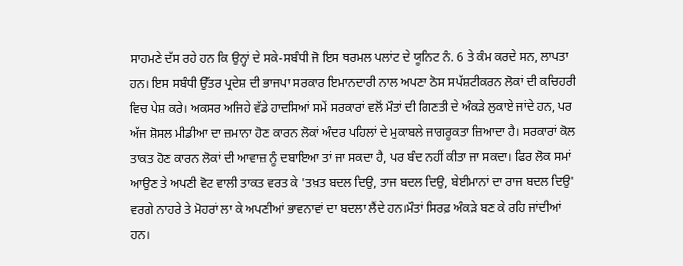ਸਾਹਮਣੇ ਦੱਸ ਰਹੇ ਹਨ ਕਿ ਉਨ੍ਹਾਂ ਦੇ ਸਕੇ-ਸਬੰਧੀ ਜੋ ਇਸ ਥਰਮਲ ਪਲਾਂਟ ਦੇ ਯੂਨਿਟ ਨੰ. 6 ਤੇ ਕੰਮ ਕਰਦੇ ਸਨ, ਲਾਪਤਾ ਹਨ। ਇਸ ਸਬੰਧੀ ਉੱਤਰ ਪ੍ਰਦੇਸ਼ ਦੀ ਭਾਜਪਾ ਸਰਕਾਰ ਇਮਾਨਦਾਰੀ ਨਾਲ ਅਪਣਾ ਠੋਸ ਸਪੱਸ਼ਟੀਕਰਨ ਲੋਕਾਂ ਦੀ ਕਚਿਹਰੀ ਵਿਚ ਪੇਸ਼ ਕਰੇ। ਅਕਸਰ ਅਜਿਹੇ ਵੱਡੇ ਹਾਦਸਿਆਂ ਸਮੇਂ ਸਰਕਾਰਾਂ ਵਲੋਂ ਮੌਤਾਂ ਦੀ ਗਿਣਤੀ ਦੇ ਅੰਕੜੇ ਲੁਕਾਏ ਜਾਂਦੇ ਹਨ, ਪਰ ਅੱਜ ਸ਼ੋਸਲ ਮੀਡੀਆ ਦਾ ਜ਼ਮਾਨਾ ਹੋਣ ਕਾਰਨ ਲੋਕਾਂ ਅੰਦਰ ਪਹਿਲਾਂ ਦੇ ਮੁਕਾਬਲੇ ਜਾਗਰੂਕਤਾ ਜ਼ਿਆਦਾ ਹੈ। ਸਰਕਾਰਾਂ ਕੋਲ ਤਾਕਤ ਹੋਣ ਕਾਰਨ ਲੋਕਾਂ ਦੀ ਆਵਾਜ਼ ਨੂੰ ਦਬਾਇਆ ਤਾਂ ਜਾ ਸਕਦਾ ਹੈ, ਪਰ ਬੰਦ ਨਹੀਂ ਕੀਤਾ ਜਾ ਸਕਦਾ। ਫਿਰ ਲੋਕ ਸਮਾਂ ਆਉਣ ਤੇ ਅਪਣੀ ਵੋਟ ਵਾਲੀ ਤਾਕਤ ਵਰਤ ਕੇ 'ਤਖ਼ਤ ਬਦਲ ਦਿਉ, ਤਾਜ ਬਦਲ ਦਿਉ, ਬੇਈਮਾਨਾਂ ਦਾ ਰਾਜ ਬਦਲ ਦਿਉ' ਵਰਗੇ ਨਾਹਰੇ ਤੇ ਮੋਹਰਾਂ ਲਾ ਕੇ ਅਪਣੀਆਂ ਭਾਵਨਾਵਾਂ ਦਾ ਬਦਲਾ ਲੈਂਦੇ ਹਨ।ਮੌਤਾਂ ਸਿਰਫ਼ ਅੰਕੜੇ ਬਣ ਕੇ ਰਹਿ ਜਾਂਦੀਆਂ ਹਨ।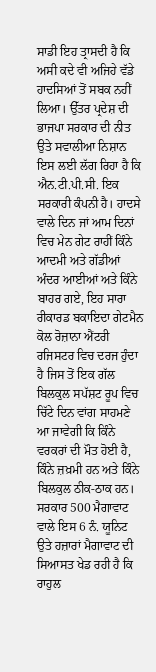ਸਾਡੀ ਇਹ ਤ੍ਰਾਸਦੀ ਹੈ ਕਿ ਅਸੀ ਕਦੇ ਵੀ ਅਜਿਹੇ ਵੱਡੇ ਹਾਦਸਿਆਂ ਤੋਂ ਸਬਕ ਨਹੀਂ ਲਿਆ। ਉੱਤਰ ਪ੍ਰਦੇਸ਼ ਦੀ ਭਾਜਪਾ ਸਰਕਾਰ ਦੀ ਨੀਤ ਉਤੇ ਸਵਾਲੀਆ ਨਿਸ਼ਾਨ ਇਸ ਲਈ ਲੱਗ ਰਿਹਾ ਹੈ ਕਿ ਐਨ.ਟੀ.ਪੀ.ਸੀ. ਇਕ ਸਰਕਾਰੀ ਕੰਪਨੀ ਹੈ। ਹਾਦਸੇ ਵਾਲੇ ਦਿਨ ਜਾਂ ਆਮ ਦਿਨਾਂ ਵਿਚ ਮੇਨ ਗੇਟ ਰਾਹੀਂ ਕਿੰਨੇ ਆਦਮੀ ਅਤੇ ਗੱਡੀਆਂ ਅੰਦਰ ਆਈਆਂ ਅਤੇ ਕਿੰਨੇ ਬਾਹਰ ਗਏ, ਇਹ ਸਾਰਾ ਰੀਕਾਰਡ ਬਕਾਇਦਾ ਗੇਟਮੈਨ ਕੋਲ ਰੋਜ਼ਾਨਾ ਐਂਟਰੀ ਰਜਿਸਟਰ ਵਿਚ ਦਰਜ ਹੁੰਦਾ ਹੈ ਜਿਸ ਤੋਂ ਇਕ ਗੱਲ ਬਿਲਕੁਲ ਸਪੱਸ਼ਟ ਰੂਪ ਵਿਚ ਚਿੱਟੇ ਦਿਨ ਵਾਂਗ ਸਾਹਮਣੇ ਆ ਜਾਵੇਗੀ ਕਿ ਕਿੰਨੇ ਵਰਕਰਾਂ ਦੀ ਮੌਤ ਹੋਈ ਹੈ, ਕਿੰਨੇ ਜ਼ਖ਼ਮੀ ਹਨ ਅਤੇ ਕਿੰਨੇ ਬਿਲਕੁਲ ਠੀਕ-ਠਾਕ ਹਨ। ਸਰਕਾਰ 500 ਮੈਗਾਵਾਟ ਵਾਲੇ ਇਸ 6 ਨੰ. ਯੂਨਿਟ ਉਤੇ ਹਜ਼ਾਰਾਂ ਮੈਗਾਵਾਟ ਦੀ ਸਿਆਸਤ ਖੇਡ ਰਹੀ ਹੈ ਕਿ ਰਾਹੁਲ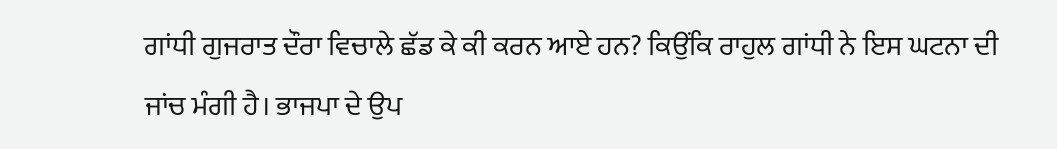ਗਾਂਧੀ ਗੁਜਰਾਤ ਦੌਰਾ ਵਿਚਾਲੇ ਛੱਡ ਕੇ ਕੀ ਕਰਨ ਆਏ ਹਨ? ਕਿਉਂਕਿ ਰਾਹੁਲ ਗਾਂਧੀ ਨੇ ਇਸ ਘਟਨਾ ਦੀ ਜਾਂਚ ਮੰਗੀ ਹੈ। ਭਾਜਪਾ ਦੇ ਉਪ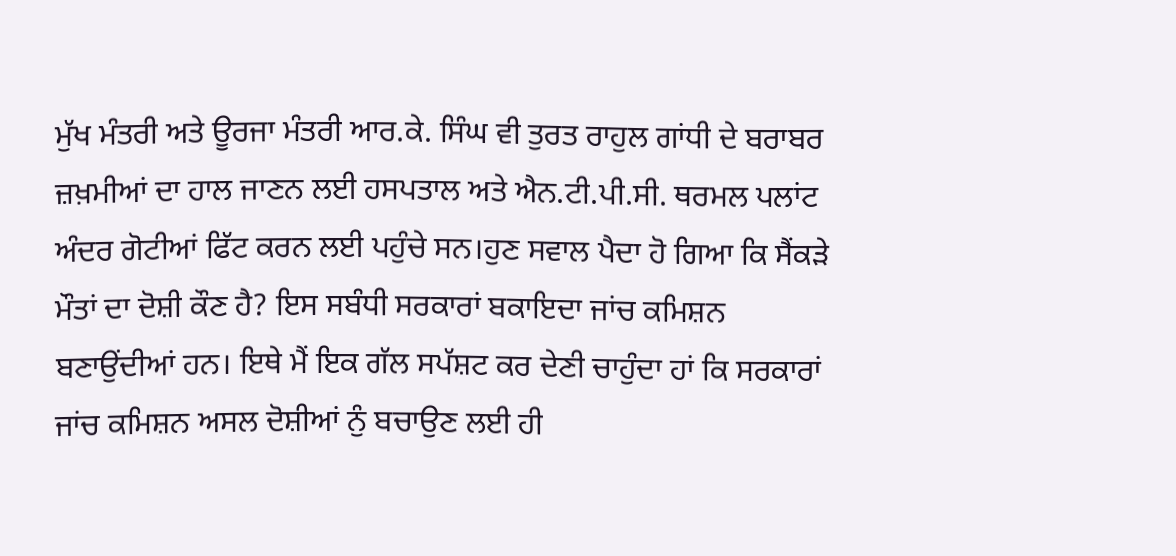ਮੁੱਖ ਮੰਤਰੀ ਅਤੇ ਊਰਜਾ ਮੰਤਰੀ ਆਰ.ਕੇ. ਸਿੰਘ ਵੀ ਤੁਰਤ ਰਾਹੁਲ ਗਾਂਧੀ ਦੇ ਬਰਾਬਰ ਜ਼ਖ਼ਮੀਆਂ ਦਾ ਹਾਲ ਜਾਣਨ ਲਈ ਹਸਪਤਾਲ ਅਤੇ ਐਨ.ਟੀ.ਪੀ.ਸੀ. ਥਰਮਲ ਪਲਾਂਟ ਅੰਦਰ ਗੋਟੀਆਂ ਫਿੱਟ ਕਰਨ ਲਈ ਪਹੁੰਚੇ ਸਨ।ਹੁਣ ਸਵਾਲ ਪੈਦਾ ਹੋ ਗਿਆ ਕਿ ਸੈਂਕੜੇ ਮੌਤਾਂ ਦਾ ਦੋਸ਼ੀ ਕੌਣ ਹੈ? ਇਸ ਸਬੰਧੀ ਸਰਕਾਰਾਂ ਬਕਾਇਦਾ ਜਾਂਚ ਕਮਿਸ਼ਨ ਬਣਾਉਂਦੀਆਂ ਹਨ। ਇਥੇ ਮੈਂ ਇਕ ਗੱਲ ਸਪੱਸ਼ਟ ਕਰ ਦੇਣੀ ਚਾਹੁੰਦਾ ਹਾਂ ਕਿ ਸਰਕਾਰਾਂ ਜਾਂਚ ਕਮਿਸ਼ਨ ਅਸਲ ਦੋਸ਼ੀਆਂ ਨੁੰ ਬਚਾਉਣ ਲਈ ਹੀ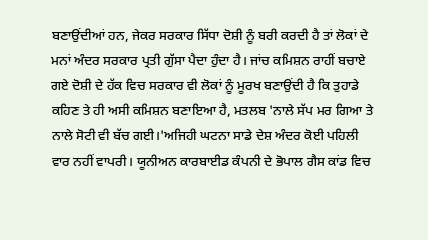ਬਣਾਉਂਦੀਆਂ ਹਨ, ਜੇਕਰ ਸਰਕਾਰ ਸਿੱਧਾ ਦੋਸ਼ੀ ਨੂੰ ਬਰੀ ਕਰਦੀ ਹੈ ਤਾਂ ਲੋਕਾਂ ਦੇ ਮਨਾਂ ਅੰਦਰ ਸਰਕਾਰ ਪ੍ਰਤੀ ਗੁੱਸਾ ਪੈਦਾ ਹੁੰਦਾ ਹੈ। ਜਾਂਚ ਕਮਿਸ਼ਨ ਰਾਹੀਂ ਬਚਾਏ ਗਏ ਦੋਸ਼ੀ ਦੇ ਹੱਕ ਵਿਚ ਸਰਕਾਰ ਵੀ ਲੋਕਾਂ ਨੂੰ ਮੂਰਖ ਬਣਾਉਂਦੀ ਹੈ ਕਿ ਤੁਹਾਡੇ ਕਹਿਣ ਤੇ ਹੀ ਅਸੀ ਕਮਿਸ਼ਨ ਬਣਾਇਆ ਹੈ, ਮਤਲਬ 'ਨਾਲੇ ਸੱਪ ਮਰ ਗਿਆ ਤੇ ਨਾਲੇ ਸੋਟੀ ਵੀ ਬੱਚ ਗਈ।'ਅਜਿਹੀ ਘਟਨਾ ਸਾਡੇ ਦੇਸ਼ ਅੰਦਰ ਕੋਈ ਪਹਿਲੀ ਵਾਰ ਨਹੀਂ ਵਾਪਰੀ। ਯੂਨੀਅਨ ਕਾਰਬਾਈਡ ਕੰਪਨੀ ਦੇ ਭੋਪਾਲ ਗੈਸ ਕਾਂਡ ਵਿਚ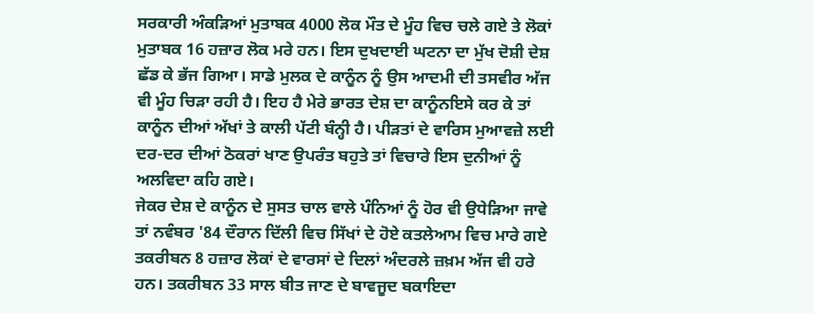ਸਰਕਾਰੀ ਅੰਕੜਿਆਂ ਮੁਤਾਬਕ 4000 ਲੋਕ ਮੌਤ ਦੇ ਮੂੰਹ ਵਿਚ ਚਲੇ ਗਏ ਤੇ ਲੋਕਾਂ ਮੁਤਾਬਕ 16 ਹਜ਼ਾਰ ਲੋਕ ਮਰੇ ਹਨ। ਇਸ ਦੁਖਦਾਈ ਘਟਨਾ ਦਾ ਮੁੱਖ ਦੋਸ਼ੀ ਦੇਸ਼ ਛੱਡ ਕੇ ਭੱਜ ਗਿਆ। ਸਾਡੇ ਮੁਲਕ ਦੇ ਕਾਨੂੰਨ ਨੂੰ ਉਸ ਆਦਮੀ ਦੀ ਤਸਵੀਰ ਅੱਜ ਵੀ ਮੂੰਹ ਚਿੜਾ ਰਹੀ ਹੈ। ਇਹ ਹੈ ਮੇਰੇ ਭਾਰਤ ਦੇਸ਼ ਦਾ ਕਾਨੂੰਨਇਸੇ ਕਰ ਕੇ ਤਾਂ ਕਾਨੂੰਨ ਦੀਆਂ ਅੱਖਾਂ ਤੇ ਕਾਲੀ ਪੱਟੀ ਬੰਨ੍ਹੀ ਹੈ। ਪੀੜਤਾਂ ਦੇ ਵਾਰਿਸ ਮੁਆਵਜ਼ੇ ਲਈ ਦਰ-ਦਰ ਦੀਆਂ ਠੋਕਰਾਂ ਖਾਣ ਉਪਰੰਤ ਬਹੁਤੇ ਤਾਂ ਵਿਚਾਰੇ ਇਸ ਦੁਨੀਆਂ ਨੂੰ ਅਲਵਿਦਾ ਕਹਿ ਗਏ।
ਜੇਕਰ ਦੇਸ਼ ਦੇ ਕਾਨੂੰਨ ਦੇ ਸੁਸਤ ਚਾਲ ਵਾਲੇ ਪੰਨਿਆਂ ਨੂੰ ਹੋਰ ਵੀ ਉਧੇੜਿਆ ਜਾਵੇ ਤਾਂ ਨਵੰਬਰ '84 ਦੌਰਾਨ ਦਿੱਲੀ ਵਿਚ ਸਿੱਖਾਂ ਦੇ ਹੋਏ ਕਤਲੇਆਮ ਵਿਚ ਮਾਰੇ ਗਏ ਤਕਰੀਬਨ 8 ਹਜ਼ਾਰ ਲੋਕਾਂ ਦੇ ਵਾਰਸਾਂ ਦੇ ਦਿਲਾਂ ਅੰਦਰਲੇ ਜ਼ਖ਼ਮ ਅੱਜ ਵੀ ਹਰੇ ਹਨ। ਤਕਰੀਬਨ 33 ਸਾਲ ਬੀਤ ਜਾਣ ਦੇ ਬਾਵਜੂਦ ਬਕਾਇਦਾ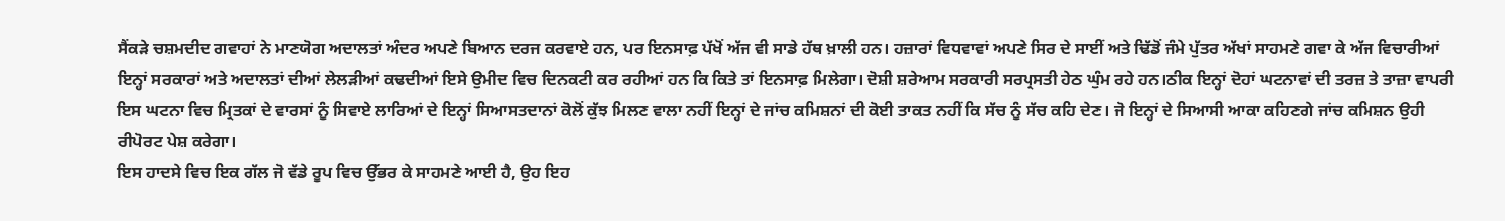ਸੈਂਕੜੇ ਚਸ਼ਮਦੀਦ ਗਵਾਹਾਂ ਨੇ ਮਾਣਯੋਗ ਅਦਾਲਤਾਂ ਅੰਦਰ ਅਪਣੇ ਬਿਆਨ ਦਰਜ ਕਰਵਾਏ ਹਨ, ਪਰ ਇਨਸਾਫ਼ ਪੱਖੋਂ ਅੱਜ ਵੀ ਸਾਡੇ ਹੱਥ ਖ਼ਾਲੀ ਹਨ। ਹਜ਼ਾਰਾਂ ਵਿਧਵਾਵਾਂ ਅਪਣੇ ਸਿਰ ਦੇ ਸਾਈਂ ਅਤੇ ਢਿੱਡੋਂ ਜੰਮੇ ਪੁੱਤਰ ਅੱਖਾਂ ਸਾਹਮਣੇ ਗਵਾ ਕੇ ਅੱਜ ਵਿਚਾਰੀਆਂ ਇਨ੍ਹਾਂ ਸਰਕਾਰਾਂ ਅਤੇ ਅਦਾਲਤਾਂ ਦੀਆਂ ਲੇਲੜੀਆਂ ਕਢਦੀਆਂ ਇਸੇ ਉਮੀਦ ਵਿਚ ਦਿਨਕਟੀ ਕਰ ਰਹੀਆਂ ਹਨ ਕਿ ਕਿਤੇ ਤਾਂ ਇਨਸਾਫ਼ ਮਿਲੇਗਾ। ਦੋਸ਼ੀ ਸ਼ਰੇਆਮ ਸਰਕਾਰੀ ਸਰਪ੍ਰਸਤੀ ਹੇਠ ਘੁੰਮ ਰਹੇ ਹਨ।ਠੀਕ ਇਨ੍ਹਾਂ ਦੋਹਾਂ ਘਟਨਾਵਾਂ ਦੀ ਤਰਜ਼ ਤੇ ਤਾਜ਼ਾ ਵਾਪਰੀ ਇਸ ਘਟਨਾ ਵਿਚ ਮ੍ਰਿਤਕਾਂ ਦੇ ਵਾਰਸਾਂ ਨੂੰ ਸਿਵਾਏ ਲਾਰਿਆਂ ਦੇ ਇਨ੍ਹਾਂ ਸਿਆਸਤਦਾਨਾਂ ਕੋਲੋਂ ਕੁੱਝ ਮਿਲਣ ਵਾਲਾ ਨਹੀਂ ਇਨ੍ਹਾਂ ਦੇ ਜਾਂਚ ਕਮਿਸ਼ਨਾਂ ਦੀ ਕੋਈ ਤਾਕਤ ਨਹੀਂ ਕਿ ਸੱਚ ਨੂੰ ਸੱਚ ਕਹਿ ਦੇਣ। ਜੋ ਇਨ੍ਹਾਂ ਦੇ ਸਿਆਸੀ ਆਕਾ ਕਹਿਣਗੇ ਜਾਂਚ ਕਮਿਸ਼ਨ ਉਹੀ ਰੀਪੋਰਟ ਪੇਸ਼ ਕਰੇਗਾ।
ਇਸ ਹਾਦਸੇ ਵਿਚ ਇਕ ਗੱਲ ਜੋ ਵੱਡੇ ਰੂਪ ਵਿਚ ਉੱਭਰ ਕੇ ਸਾਹਮਣੇ ਆਈ ਹੈ, ਉਹ ਇਹ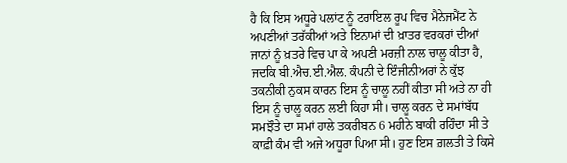ਹੈ ਕਿ ਇਸ ਅਧੂਰੇ ਪਲਾਂਟ ਨੂੰ ਟਰਾਇਲ ਰੂਪ ਵਿਚ ਮੈਨੇਜਮੈਂਟ ਨੇ ਅਪਣੀਆਂ ਤਰੱਕੀਆਂ ਅਤੇ ਇਨਾਮਾਂ ਦੀ ਖ਼ਾਤਰ ਵਰਕਰਾਂ ਦੀਆਂ ਜਾਨਾਂ ਨੂੰ ਖ਼ਤਰੇ ਵਿਚ ਪਾ ਕੇ ਅਪਣੀ ਮਰਜ਼ੀ ਨਾਲ ਚਾਲੂ ਕੀਤਾ ਹੈ, ਜਦਕਿ ਬੀ.ਐਚ.ਈ.ਐਲ. ਕੰਪਨੀ ਦੇ ਇੰਜੀਨੀਅਰਾਂ ਨੇ ਕੁੱਝ ਤਕਨੀਕੀ ਨੁਕਸ ਕਾਰਨ ਇਸ ਨੂੰ ਚਾਲੂ ਨਹੀਂ ਕੀਤਾ ਸੀ ਅਤੇ ਨਾ ਹੀ ਇਸ ਨੂੰ ਚਾਲੂ ਕਰਨ ਲਈ ਕਿਹਾ ਸੀ। ਚਾਲੂ ਕਰਨ ਦੇ ਸਮਾਂਬੱਧ ਸਮਝੌਤੇ ਦਾ ਸਮਾਂ ਹਾਲੇ ਤਕਰੀਬਨ 6 ਮਹੀਨੇ ਬਾਕੀ ਰਹਿੰਦਾ ਸੀ ਤੇ ਕਾਫ਼ੀ ਕੰਮ ਵੀ ਅਜੇ ਅਧੂਰਾ ਪਿਆ ਸੀ। ਹੁਣ ਇਸ ਗ਼ਲਤੀ ਤੇ ਕਿਸੇ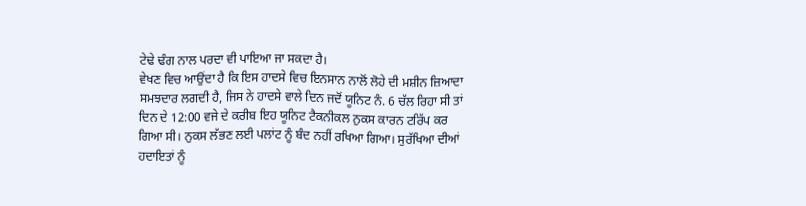ਟੇਢੇ ਢੰਗ ਨਾਲ ਪਰਦਾ ਵੀ ਪਾਇਆ ਜਾ ਸਕਦਾ ਹੈ।
ਵੇਖਣ ਵਿਚ ਆਉਂਦਾ ਹੈ ਕਿ ਇਸ ਹਾਦਸੇ ਵਿਚ ਇਨਸਾਨ ਨਾਲੋਂ ਲੋਹੇ ਦੀ ਮਸ਼ੀਨ ਜ਼ਿਆਦਾ ਸਮਝਦਾਰ ਲਗਦੀ ਹੈ, ਜਿਸ ਨੇ ਹਾਦਸੇ ਵਾਲੇ ਦਿਨ ਜਦੋਂ ਯੂਨਿਟ ਨੰ. 6 ਚੱਲ ਰਿਹਾ ਸੀ ਤਾਂ ਦਿਨ ਦੇ 12:00 ਵਜੇ ਦੇ ਕਰੀਬ ਇਹ ਯੂਨਿਟ ਟੈਕਨੀਕਲ ਨੁਕਸ ਕਾਰਨ ਟਰਿੱਪ ਕਰ ਗਿਆ ਸੀ। ਨੁਕਸ ਲੱਭਣ ਲਈ ਪਲਾਂਟ ਨੂੰ ਬੰਦ ਨਹੀਂ ਰਖਿਆ ਗਿਆ। ਸੁਰੱਖਿਆ ਦੀਆਂ ਹਦਾਇਤਾਂ ਨੂੰ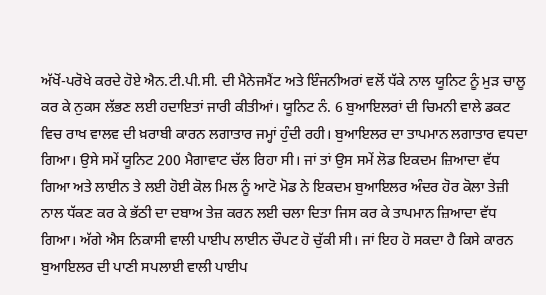ਅੱਖੋਂ-ਪਰੋਖੇ ਕਰਦੇ ਹੋਏ ਐਨ.ਟੀ.ਪੀ.ਸੀ. ਦੀ ਮੈਨੇਜਮੈਂਟ ਅਤੇ ਇੰਜਨੀਅਰਾਂ ਵਲੋਂ ਧੱਕੇ ਨਾਲ ਯੂਨਿਟ ਨੂੰ ਮੁੜ ਚਾਲੂ ਕਰ ਕੇ ਨੁਕਸ ਲੱਭਣ ਲਈ ਹਦਾਇਤਾਂ ਜਾਰੀ ਕੀਤੀਆਂ। ਯੂਨਿਟ ਨੰ. 6 ਬੁਆਇਲਰਾਂ ਦੀ ਚਿਮਨੀ ਵਾਲੇ ਡਕਟ ਵਿਚ ਰਾਖ ਵਾਲਵ ਦੀ ਖ਼ਰਾਬੀ ਕਾਰਨ ਲਗਾਤਾਰ ਜਮ੍ਹਾਂ ਹੁੰਦੀ ਰਹੀ। ਬੁਆਇਲਰ ਦਾ ਤਾਪਮਾਨ ਲਗਾਤਾਰ ਵਧਦਾ ਗਿਆ। ਉਸੇ ਸਮੇਂ ਯੂਨਿਟ 200 ਮੈਗਾਵਾਟ ਚੱਲ ਰਿਹਾ ਸੀ। ਜਾਂ ਤਾਂ ਉਸ ਸਮੇਂ ਲੋਡ ਇਕਦਮ ਜ਼ਿਆਦਾ ਵੱਧ ਗਿਆ ਅਤੇ ਲਾਈਨ ਤੇ ਲਈ ਹੋਈ ਕੋਲ ਮਿਲ ਨੂੰ ਆਟੋ ਮੋਡ ਨੇ ਇਕਦਮ ਬੁਆਇਲਰ ਅੰਦਰ ਹੋਰ ਕੋਲਾ ਤੇਜ਼ੀ ਨਾਲ ਧੱਕਣ ਕਰ ਕੇ ਭੱਠੀ ਦਾ ਦਬਾਅ ਤੇਜ਼ ਕਰਨ ਲਈ ਚਲਾ ਦਿਤਾ ਜਿਸ ਕਰ ਕੇ ਤਾਪਮਾਨ ਜ਼ਿਆਦਾ ਵੱਧ ਗਿਆ। ਅੱਗੇ ਐਸ ਨਿਕਾਸੀ ਵਾਲੀ ਪਾਈਪ ਲਾਈਨ ਚੌਪਟ ਹੋ ਚੁੱਕੀ ਸੀ। ਜਾਂ ਇਹ ਹੋ ਸਕਦਾ ਹੈ ਕਿਸੇ ਕਾਰਨ ਬੁਆਇਲਰ ਦੀ ਪਾਣੀ ਸਪਲਾਈ ਵਾਲੀ ਪਾਈਪ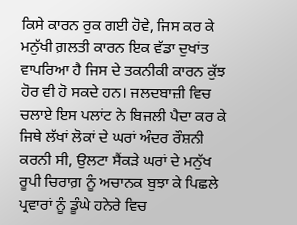ਕਿਸੇ ਕਾਰਨ ਰੁਕ ਗਈ ਹੋਵੇ, ਜਿਸ ਕਰ ਕੇ ਮਨੁੱਖੀ ਗ਼ਲਤੀ ਕਾਰਨ ਇਕ ਵੱਡਾ ਦੁਖਾਂਤ ਵਾਪਰਿਆ ਹੈ ਜਿਸ ਦੇ ਤਕਨੀਕੀ ਕਾਰਨ ਕੁੱਝ ਹੋਰ ਵੀ ਹੋ ਸਕਦੇ ਹਨ। ਜਲਦਬਾਜ਼ੀ ਵਿਚ ਚਲਾਏ ਇਸ ਪਲਾਂਟ ਨੇ ਬਿਜਲੀ ਪੈਦਾ ਕਰ ਕੇ ਜਿਥੇ ਲੱਖਾਂ ਲੋਕਾਂ ਦੇ ਘਰਾਂ ਅੰਦਰ ਰੌਸ਼ਨੀ ਕਰਨੀ ਸੀ, ਉਲਟਾ ਸੈਂਕੜੇ ਘਰਾਂ ਦੇ ਮਨੁੱਖ ਰੂਪੀ ਚਿਰਾਗ਼ ਨੂੰ ਅਚਾਨਕ ਬੁਝਾ ਕੇ ਪਿਛਲੇ ਪ੍ਰਵਾਰਾਂ ਨੂੰ ਡੂੰਘੇ ਹਨੇਰੇ ਵਿਚ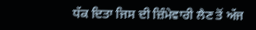ਧੱਕ ਦਿਤਾ ਜਿਸ ਦੀ ਜ਼ਿੰਮੇਵਾਰੀ ਲੈਣ ਤੋਂ ਅੱਜ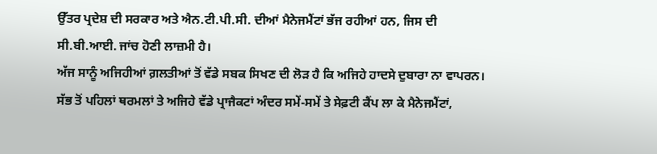ਉੱਤਰ ਪ੍ਰਦੇਸ਼ ਦੀ ਸਰਕਾਰ ਅਤੇ ਐਨ.ਟੀ.ਪੀ.ਸੀ. ਦੀਆਂ ਮੈਨੇਜਮੈਂਟਾਂ ਭੱਜ ਰਹੀਆਂ ਹਨ, ਜਿਸ ਦੀ ਸੀ.ਬੀ.ਆਈ. ਜਾਂਚ ਹੋਣੀ ਲਾਜ਼ਮੀ ਹੈ।
ਅੱਜ ਸਾਨੂੰ ਅਜਿਹੀਆਂ ਗ਼ਲਤੀਆਂ ਤੋਂ ਵੱਡੇ ਸਬਕ ਸਿਖਣ ਦੀ ਲੋੜ ਹੈ ਕਿ ਅਜਿਹੇ ਹਾਦਸੇ ਦੁਬਾਰਾ ਨਾ ਵਾਪਰਨ। ਸੱਭ ਤੋਂ ਪਹਿਲਾਂ ਥਰਮਲਾਂ ਤੇ ਅਜਿਹੇ ਵੱਡੇ ਪ੍ਰਾਜੈਕਟਾਂ ਅੰਦਰ ਸਮੇਂ-ਸਮੇਂ ਤੇ ਸੇਫ਼ਟੀ ਕੈਂਪ ਲਾ ਕੇ ਮੈਨੇਜਮੈਂਟਾਂ,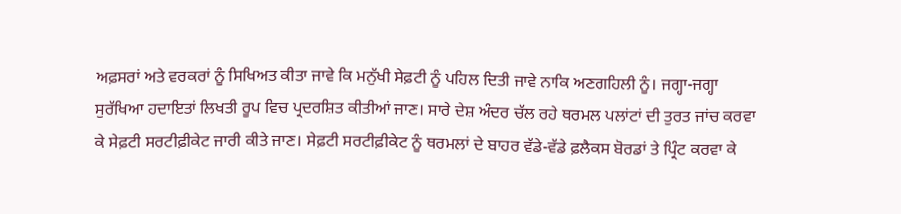ਅਫ਼ਸਰਾਂ ਅਤੇ ਵਰਕਰਾਂ ਨੂੰ ਸਿਖਿਅਤ ਕੀਤਾ ਜਾਵੇ ਕਿ ਮਨੁੱਖੀ ਸੇਫ਼ਟੀ ਨੂੰ ਪਹਿਲ ਦਿਤੀ ਜਾਵੇ ਨਾਕਿ ਅਣਗਹਿਲੀ ਨੂੰ। ਜਗ੍ਹਾ-ਜਗ੍ਹਾ ਸੁਰੱਖਿਆ ਹਦਾਇਤਾਂ ਲਿਖਤੀ ਰੂਪ ਵਿਚ ਪ੍ਰਦਰਸ਼ਿਤ ਕੀਤੀਆਂ ਜਾਣ। ਸਾਰੇ ਦੇਸ਼ ਅੰਦਰ ਚੱਲ ਰਹੇ ਥਰਮਲ ਪਲਾਂਟਾਂ ਦੀ ਤੁਰਤ ਜਾਂਚ ਕਰਵਾ ਕੇ ਸੇਫ਼ਟੀ ਸਰਟੀਫ਼ੀਕੇਟ ਜਾਰੀ ਕੀਤੇ ਜਾਣ। ਸੇਫ਼ਟੀ ਸਰਟੀਫ਼ੀਕੇਟ ਨੂੰ ਥਰਮਲਾਂ ਦੇ ਬਾਹਰ ਵੱਡੇ-ਵੱਡੇ ਫ਼ਲੈਕਸ ਬੋਰਡਾਂ ਤੇ ਪ੍ਰਿੰਟ ਕਰਵਾ ਕੇ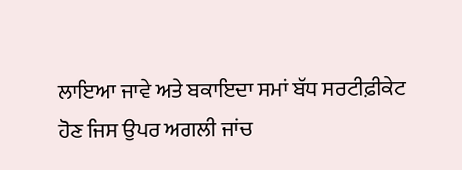ਲਾਇਆ ਜਾਵੇ ਅਤੇ ਬਕਾਇਦਾ ਸਮਾਂ ਬੱਧ ਸਰਟੀਫ਼ੀਕੇਟ ਹੋਣ ਜਿਸ ਉਪਰ ਅਗਲੀ ਜਾਂਚ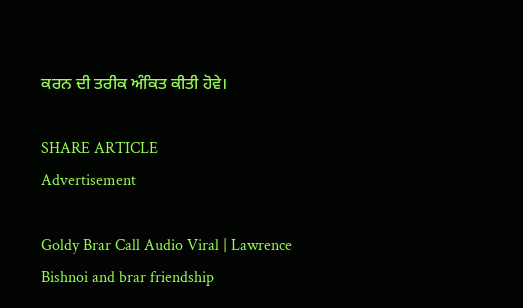ਕਰਨ ਦੀ ਤਰੀਕ ਅੰਕਿਤ ਕੀਤੀ ਹੋਵੇ।

SHARE ARTICLE
Advertisement

Goldy Brar Call Audio Viral | Lawrence Bishnoi and brar friendship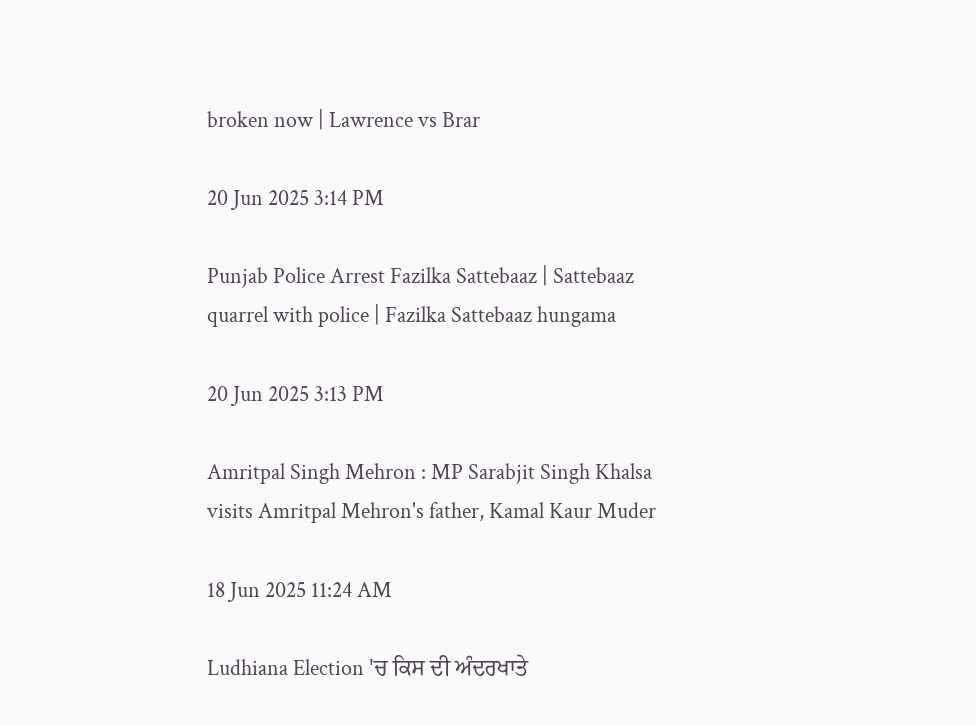broken now | Lawrence vs Brar

20 Jun 2025 3:14 PM

Punjab Police Arrest Fazilka Sattebaaz | Sattebaaz quarrel with police | Fazilka Sattebaaz hungama

20 Jun 2025 3:13 PM

Amritpal Singh Mehron : MP Sarabjit Singh Khalsa visits Amritpal Mehron's father, Kamal Kaur Muder

18 Jun 2025 11:24 AM

Ludhiana Election 'ਚ ਕਿਸ ਦੀ ਅੰਦਰਖਾਤੇ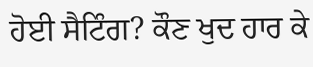ਹੋਈ ਸੈਟਿੰਗ? ਕੌਣ ਖੁਦ ਹਾਰ ਕੇ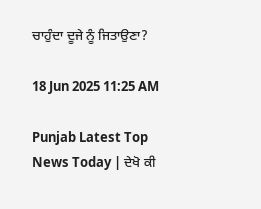ਚਾਹੁੰਦਾ ਦੂਜੇ ਨੂੰ ਜਿਤਾਉਣਾ?

18 Jun 2025 11:25 AM

Punjab Latest Top News Today | ਦੇਖੋ ਕੀ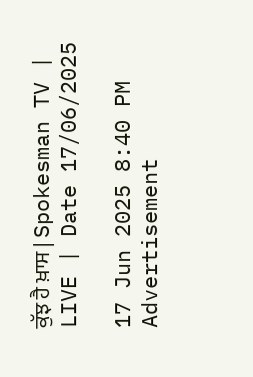ਕੁੱਝ ਹੈ ਖ਼ਾਸ | Spokesman TV | LIVE | Date 17/06/2025

17 Jun 2025 8:40 PM
Advertisement